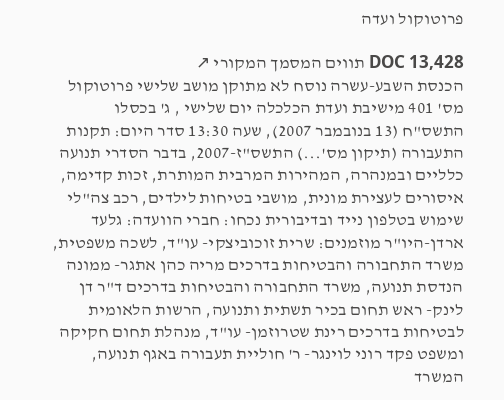פרוטוקול ועדה

DOC 13,428 תווים המסמך המקורי ↗
הכנסת השבע-עשרה נוסח לא מתוקן מושב שלישי פרוטוקול מס' 401 מישיבת ועדת הכלכלה יום שלישי , ג' בכסלו התשס"ח (13 בנובמבר 2007), שעה 13:30 סדר היום: תקנות התעבורה (תיקון מס'...) התשס"ז-2007, בדבר הסדרי תנועה כלליים ובמנהרה, המהירות המרבית המותרת, זכות קדימה, איסורים לעצירת מונית, מושבי בטיחות לילדים, רכב צה"לי שימוש בטלפון נייד ובדיבורית נכחו: חברי הוועדה: גלעד ארדן-היו"ר מוזמנים: שרית זוכוביצקי- עו"ד, לשכה משפטית, משרד התחבורה והבטיחות בדרכים מריה כהן אתגר- ממונה הנדסת תנועה, משרד התחבורה והבטיחות בדרכים ד"ר דן לינק- ראש תחום בכיר תשתית ותנועה, הרשות הלאומית לבטיחות בדרכים רינת שטרוזמן- עו"ד, מנהלת תחום חקיקה ומשפט פקד רוני לוינגר- ר' חוליית תעבורה באגף תנועה, המשרד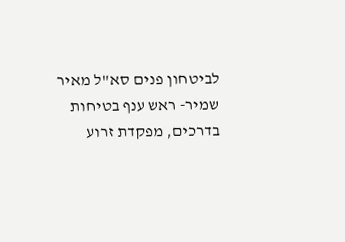לביטחון פנים סא"ל מאיר שמיר- ראש ענף בטיחות בדרכים, מפקדת זרוע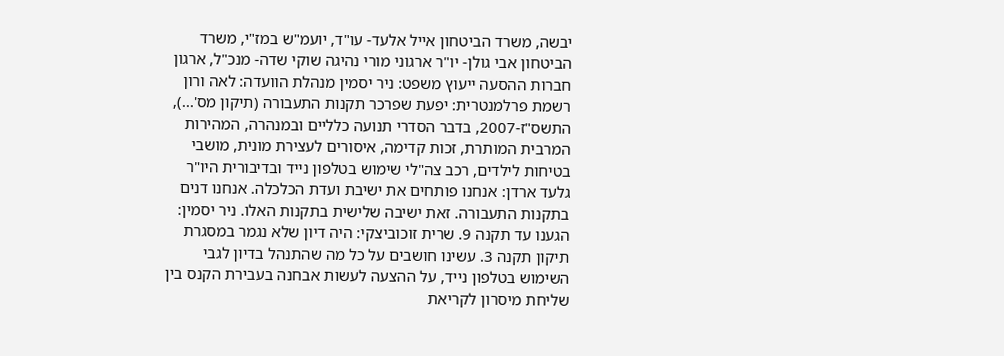יבשה, משרד הביטחון אייל אלעד- עו"ד, יועמ"ש במז"י, משרד הביטחון אבי גולן- יו"ר ארגוני מורי נהיגה שוקי שדה- מנכ"ל, ארגון חברות ההסעה ייעוץ משפט: ניר יסמין מנהלת הוועדה: לאה ורון רשמת פרלמנטרית: יפעת שפרכר תקנות התעבורה (תיקון מס'...), התשס"ז-2007, בדבר הסדרי תנועה כלליים ובמנהרה, המהירות המרבית המותרת, זכות קדימה, איסורים לעצירת מונית, מושבי בטיחות לילדים, רכב צה"לי שימוש בטלפון נייד ובדיבורית היו"ר גלעד ארדן: אנחנו פותחים את ישיבת ועדת הכלכלה. אנחנו דנים בתקנות התעבורה. זאת ישיבה שלישית בתקנות האלו. ניר יסמין: הגענו עד תקנה 9. שרית זוכוביצקי: היה דיון שלא נגמר במסגרת תיקון תקנה 3. עשינו חושבים על כל מה שהתנהל בדיון לגבי השימוש בטלפון נייד, על ההצעה לעשות אבחנה בעבירת הקנס בין שליחת מיסרון לקריאת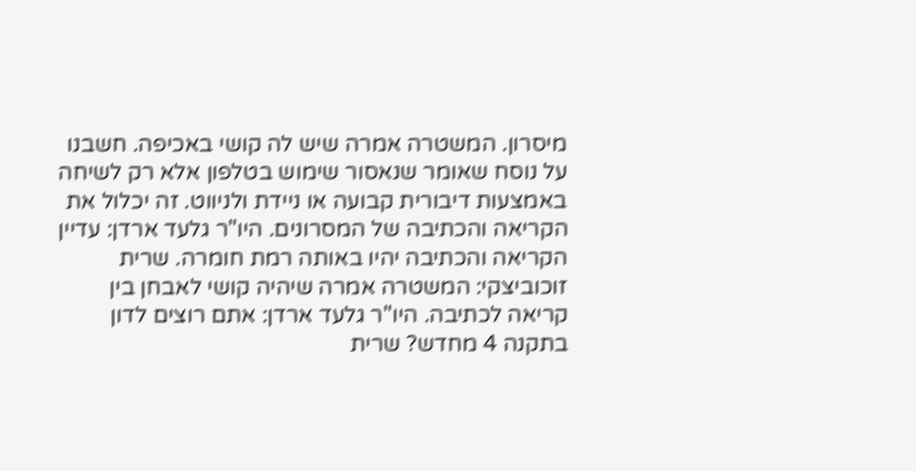מיסרון. המשטרה אמרה שיש לה קושי באכיפה. חשבנו על נוסח שאומר שנאסור שימוש בטלפון אלא רק לשיחה באמצעות דיבורית קבועה או ניידת ולניווט. זה יכלול את הקריאה והכתיבה של המסרונים. היו"ר גלעד ארדן: עדיין הקריאה והכתיבה יהיו באותה רמת חומרה. שרית זוכוביצקי: המשטרה אמרה שיהיה קושי לאבחן בין קריאה לכתיבה. היו"ר גלעד ארדן: אתם רוצים לדון בתקנה 4 מחדש? שרית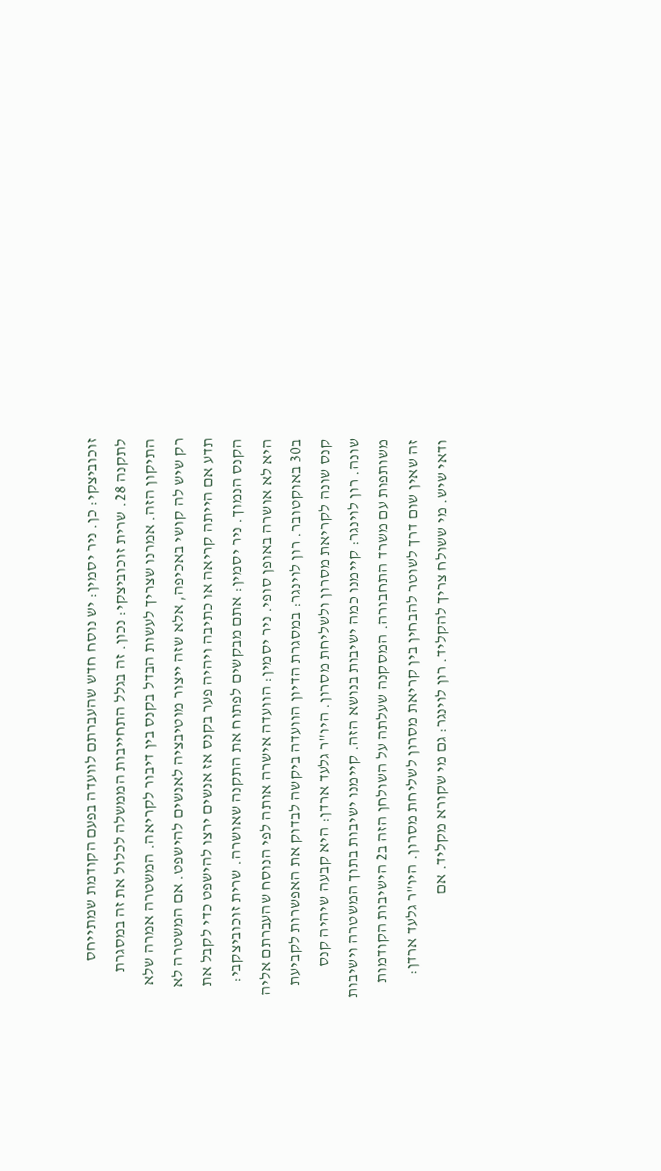זוכוביצקי: כן. ניר יסמין: יש נוסח חדש שהעברתם לוועדה בפעם הקודמת שמתייחס לתקנה 28. שרית זוכוביצקי: נכון. זה בגלל התחייבות הממשלה לכלול את זה במסגרת התיקון הזה. אמרנו שצריך לעשות הבדל בקנס בין דיבור לקריאה. המשטרה אמרה שלא רק שיש לה קושי באכיפה, אלא שזה ייצור מוטיבציה לאנשים להישפט. אם המשטרה לא תדע אם הייתה קריאה או כתיבה ויהיה פער בקנס אז אנשים ירצו להישפט כדי לקבל את הקנס הנמוך. ניר יסמין: אתם מבקשים לפתוח את התקנה שאושרה. שרית זוכוביצקבי: היא לא אושרה באופן סופי. ניר יסמין: הוועדה אישרה אותה לפי הנוסח שהעברתם אליה ב30 באוקטובר. רון לוינגר: במסגרת הדיון הוועדה ביקשה לבדוק את האפשרות לקביעת קנס שונה לקריאת מסרון ולשליחת מסרון. היו"ר גלעד ארדן: היא קבעה שיהיה קנס שונה. רון לוינגר: קיימנו כמה ישיבות בנושא הזה. קיימנו ישיבות בתוך המשטרה וישיבות משותפות עם משרד התחבורה. המסקנה שעלתה על השולחן הזה ב2 הישיבות הקודמות זה שאין שום דרך לשוטר להבחין בין קריאת מסרון לשליחת מסרון. היו"ר גלעד ארדן: ודאי שיש. מי ששולח צריך להקליד. רון לוינגר: גם מי שקורא מקליד. אם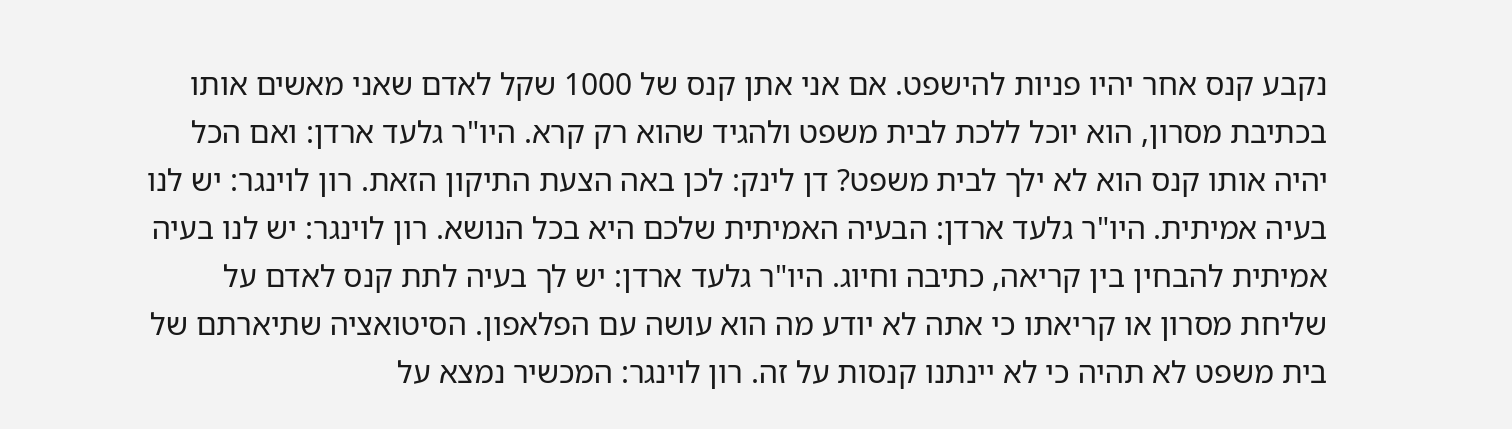נקבע קנס אחר יהיו פניות להישפט. אם אני אתן קנס של 1000 שקל לאדם שאני מאשים אותו בכתיבת מסרון, הוא יוכל ללכת לבית משפט ולהגיד שהוא רק קרא. היו"ר גלעד ארדן: ואם הכל יהיה אותו קנס הוא לא ילך לבית משפט? דן לינק: לכן באה הצעת התיקון הזאת. רון לוינגר: יש לנו בעיה אמיתית. היו"ר גלעד ארדן: הבעיה האמיתית שלכם היא בכל הנושא. רון לוינגר: יש לנו בעיה אמיתית להבחין בין קריאה, כתיבה וחיוג. היו"ר גלעד ארדן: יש לך בעיה לתת קנס לאדם על שליחת מסרון או קריאתו כי אתה לא יודע מה הוא עושה עם הפלאפון. הסיטואציה שתיארתם של בית משפט לא תהיה כי לא יינתנו קנסות על זה. רון לוינגר: המכשיר נמצא על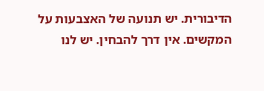הדיבורית. יש תנועה של האצבעות על המקשים. אין דרך להבחין. יש לנו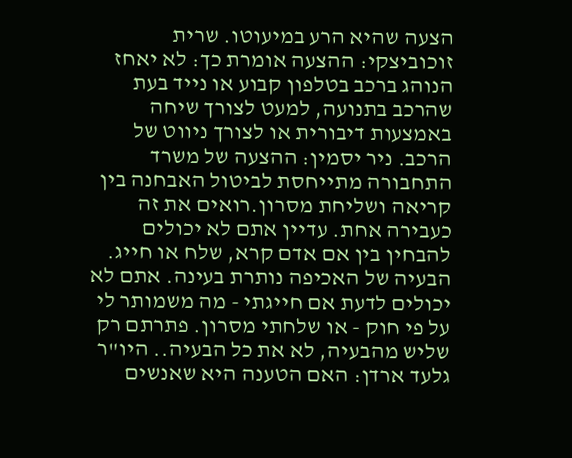הצעה שהיא הרע במיעוטו. שרית זוכוביצקי: ההצעה אומרת כך: לא יאחז הנוהג ברכב בטלפון קבוע או נייד בעת שהרכב בתנועה, למעט לצורך שיחה באמצעות דיבורית או לצורך ניווט של הרכב. ניר יסמין: ההצעה של משרד התחבורה מתייחסת לביטול האבחנה בין קריאה ושליחת מסרון.רואים את זה כעבירה אחת. עדיין אתם לא יכולים להבחין בין אם אדם קרא, שלח או חייג. הבעיה של האכיפה נותרת בעינה. אתם לא יכולים לדעת אם חייגתי - מה משמותר לי על פי חוק - או שלחתי מסרון. פתרתם רק שליש מהבעיה, לא את כל הבעיה.. היו"ר גלעד ארדן: האם הטענה היא שאנשים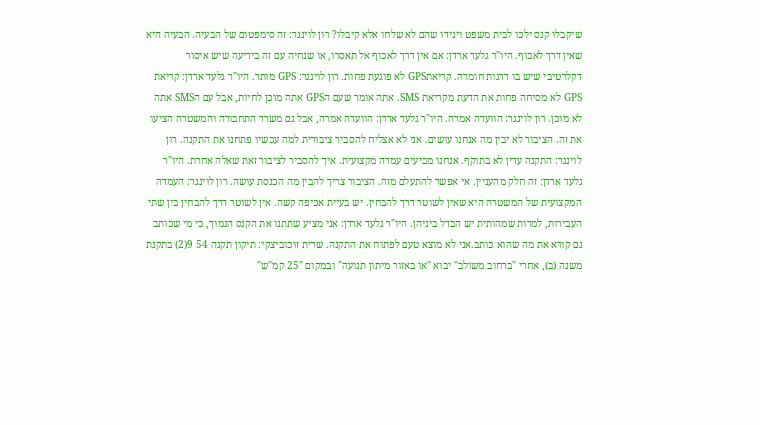שיקבלו קנס ילכו לבית משפט ויגידו שהם לא שלחו אלא קיבלו? רון לוינגר: זה סימפטום של הבעיה. הבעיה היא שאין דרך לאכוף. היו"ר גלעד ארדן: אם אין דרך לאכוף אל תאסרו, או שנחיה עם זה בידיעה שיש איסור דקלרטיבי שיש בו דרגות חומרה. קריאתGPS לא פוגעת פחות. רון לוינגר: GPS מותר. היו"ר גלעד ארדן: קריאת GPS לא מסיחה פחות את הדעת מקריאת SMS. אתה אומר שעם הGPS אתה מוכן לחיות, אבל עם הSMS אתה לא מוכן. רון לוינגר: הוועדה אמרה. היו"ר גלעד ארדן: הוועדה אמרה, אבל גם משרד התחבורה והמשטרה הציעו את זה. הציבור לא יבין מה אנחנו עושים. אני לא אצליח להסביר ציבורית למה עכשיו פתחנו את התקנה. רון לוינגר: התקנה עדין לא בתוקף. אנחנו מביעים עמדה מקצועית. איך להסביר לציבור זאת שאלה אחרת. היו"ר גלעד ארדן: זה חלק מהעניין. אי אפשר להתעלם מזה. הציבור צריך להבין מה הכנסת עושה. רון לוינגר: העמדה המקצועית של המשטרה היא שאין לשוטר דרך להבחין. יש בעיית אכיפה קשה. אין לשוטר דרך להבחין בין שתי העבירות, למרות שמהותית יש הבדל ביניהן. היו"ר גלעד ארדן: אני מציע שתתנו את הקנס הנמוך, כי מי שכותב גם קורא את מה שהוא כותב.אני לא מוצא טעם לפתוח את התקנה. שרית זוכוביצקי: תיקון תקנה 54 9(2) בתקנת משנה (ב), אחרי "ברחוב משולב" יבוא "או באזור מיתון תנועה" ובמקום "25 קמ"ש"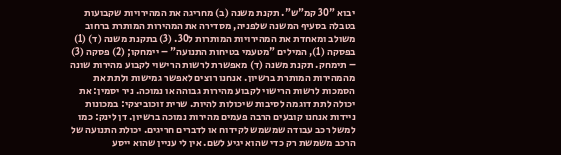יבוא "30 קמ"ש". תקנת משנה (ב) מחריגה את המהירויות שקבועות בטבלה בסעיף המשנה שלפניה, מסדירה את המהירות המותרת ברחוב משולב ומאחדת את המהירויות המותרות ל30. (3) בתקנת משנה (ד) (1) בפסקה (1), המילים "מטעמי בטיחות התנועה" – יימחקו; (2) פסקה (3) – תימחק. תקנת משנה (ד) מאפשרת לרשות הרישוי לקבוע מהירות שונה מהמהירות המותרת ברשיון. אנחנו רוצים לאפשר גמישות ולתת את הסמכות לרשות הרישוי לקבוע מהירות גבוהה או נמוכה. ניר יסמין: את יכולה לתת דוגמה לסיבות שיכולות להיות. שרית זוכוביצקי: במכונות ניידות אנחנו קובעים הרבה פעמים מהירות נמוכה ברשיון. דן לינק: כמו למשל רכב עבודה שמשמש לקידוח או לדברים חריגים. יכולת התנועה של הרכב משמשת רק כדי שהוא יגיע לשם. אין לי עניין שהוא ייסע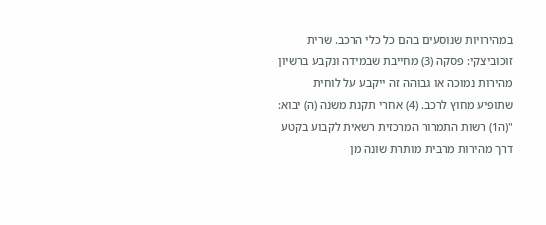במהירויות שנוסעים בהם כל כלי הרכב. שרית זוכוביצקי: פסקה (3) מחייבת שבמידה ונקבע ברשיון מהירות נמוכה או גבוהה זה ייקבע על לוחית שתופיע מחוץ לרכב. (4) אחרי תקנת משנה (ה) יבוא: "(ה1) רשות התמרור המרכזית רשאית לקבוע בקטע דרך מהירות מרבית מותרת שונה מן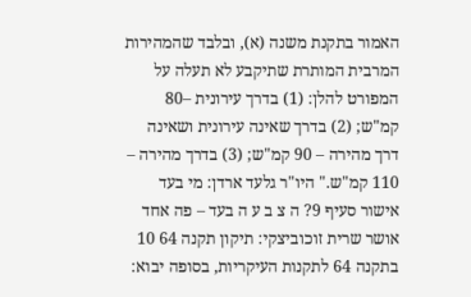האמור בתקנת משנה (א), ובלבד שהמהירות המרבית המותרת שתיקבע לא תעלה על המפורט להלן: (1) בדרך עירונית –80 קמ"ש; (2) בדרך שאינה עירונית ושאינה דרך מהירה – 90 קמ"ש; (3) בדרך מהירה – 110 קמ"ש." היו"ר גלעד ארדן: מי בעד אישור סעיף 9? ה צ ב ע ה בעד – פה אחד אושר שרית זוכוביצקי: תיקון תקנה 64 10 בתקנה 64 לתקנות העיקריות, בסופה יבוא: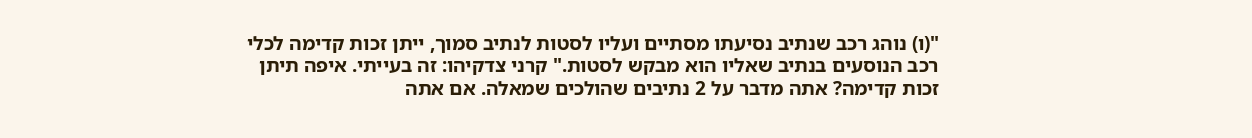"(ו) נוהג רכב שנתיב נסיעתו מסתיים ועליו לסטות לנתיב סמוך, ייתן זכות קדימה לכלי רכב הנוסעים בנתיב שאליו הוא מבקש לסטות." קרני צדקיהו: זה בעייתי. איפה תיתן זכות קדימה? אתה מדבר על 2 נתיבים שהולכים שמאלה. אם אתה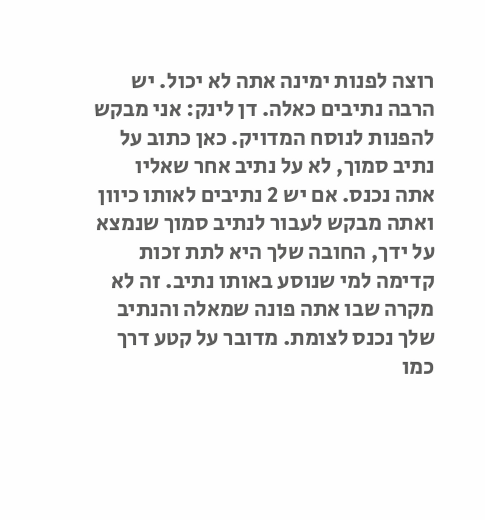רוצה לפנות ימינה אתה לא יכול. יש הרבה נתיבים כאלה. דן לינק: אני מבקש להפנות לנוסח המדויק. כאן כתוב על נתיב סמוך, לא על נתיב אחר שאליו אתה נכנס. אם יש 2 נתיבים לאותו כיוון ואתה מבקש לעבור לנתיב סמוך שנמצא על ידך, החובה שלך היא לתת זכות קדימה למי שנוסע באותו נתיב. זה לא מקרה שבו אתה פונה שמאלה והנתיב שלך נכנס לצומת. מדובר על קטע דרך כמו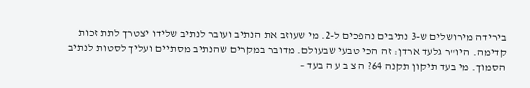בירידה מירושלים ש-3 נתיבים נהפכים ל-2. מי שעוזב את הנתיב ועובר לנתיב שלידו יצטרך לתת זכות קדימה. היו"ר גלעד ארדן: זה הכי טבעי שבעולם. מדובר במקרים שהנתיב מסתיים ועליך לסטות לנתיב הסמוך. מי בעד תיקון תקנה 64? ה צ ב ע ה בעד –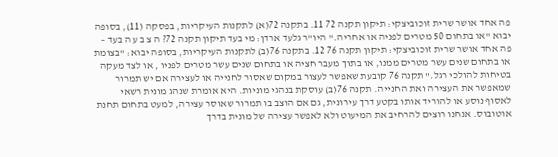פה אחד אושר שרית זוכוביצקי: תיקון תקנה 72 11. בתקנה 72(א) לתקנות העיקריות, בפסקה (11), בסופה יבוא "או בתחום 50 מטרים לפניה או אחריה." היו"ר גלעד ארדן: מי בעד תיקון תקנה 72? ה צ ב ע ה בעד – פה אחד אושר שרית זוכוביצקי: תיקון תקנה 76 12. בתקנה 76(ב) לתקנות העיקריות, בסופה יבוא: "בצומת או בתחום שנים עשר מטרים ממנו, או בתוך מעבר חציה או בתחום שנים עשר מטרים לפניו , או לצד מעקה בטיחות להולכי רגל." תקנה 76 קובעת שאפשר לעצור במקום שאסור לחנייה או לעצירה אם יש תמרור שמאפשר את העצירה ואת החנייה. תקנה 76(ב) עוסקת בנהגי מוניות. היא אומרת שנהג מונית רשאי לאסוף נוסע או להוריד אותו בקטע דרך עירונית, גם אם הוצב בו תמרור שאוסר עצירה, למעט בתחום תחנת אוטובוס. אנחנו רוצים להרחיב את המיעוט ולא לאפשר עצירה של מונית בדרך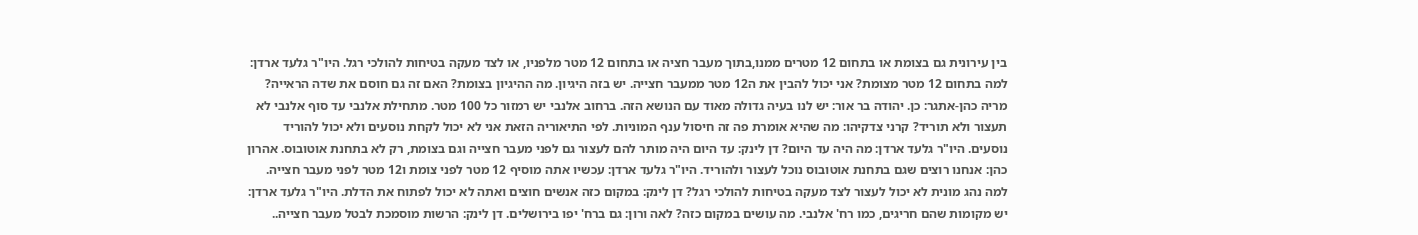בין עירונית גם בצומת או בתחום 12 מטרים ממנו,בתוך מעבר חציה או בתחום 12 מטר מלפניו, או לצד מעקה בטיחות להולכי רגל. היו"ר גלעד ארדן: למה בתחום 12 מטר מצומת? אני יכול להבין את ה12 מטר ממעבר חצייה. יש בזה היגיון. מה ההיגיון בצומת? האם זה גם חוסם את שדה הראייה? מריה כהן-אתגר: כן. יהודה בר אור: יש לנו בעיה גדולה מאוד עם הנושא הזה. ברחוב אלנבי יש רמזור כל 100 מטר. מתחילת אלנבי עד סוף אלנבי לא תעצור ולא תוריד? קרני צדקיהו: מה שהיא אומרת פה זה חיסול ענף המוניות. לפי התיאוריה הזאת אני לא יכול לקחת נוסעים ולא יכול להוריד נוסעים. היו"ר גלעד ארדן: מה היה עד היום? דן לינק: עד היום היה מותר להם לעצור גם לפני מעבר חצייה וגם בצומת, רק לא בתחנת אוטובוס. אהרון כהן: אנחנו רוצים שגם בתחנת אוטובוס נוכל לעצור ולהוריד. היו"ר גלעד ארדן: עכשיו אתה מוסיף 12 מטר לפני צומת ו12 מטר לפני מעבר חצייה. למה נהג מונית לא יכול לעצור לצד מעקה בטיחות להולכי רגל? דן לינק: במקום כזה אנשים חוצים ואתה לא יכול לפתוח את הדלת. היו"ר גלעד ארדן: יש מקומות שהם חריגים, כמו רח' אלנבי. מה עושים במקום כזה? לאה ורון: גם ברח' יפו בירושלים. דן לינק: הרשות מוסמכת לבטל מעבר חצייה..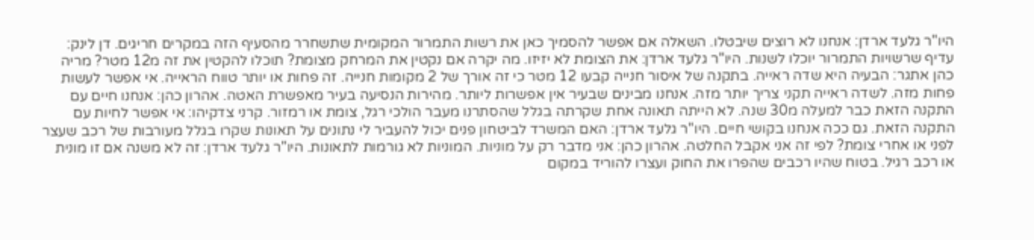היו"ר גלעד ארדן: אנחנו לא רוצים שיבטלו. השאלה אם אפשר להסמיך כאן את רשות התמרור המקומית שתשחרר מהסעיף הזה במקרים חריגים. דן לינק: עדיף שרשויות התמרור יוכלו לשנות. היו"ר גלעד ארדן: את הצומת לא יזיזו. מה יקרה אם נקטין את המרחק מצומת? תוכלו להקטין את זה מ12 מטר? מריה כהן אתגר: הבעיה היא שדה ראייה. בתקנה של איסור חנייה קבעו 12 מטר כי זה אורך של 2 מקומות חנייה. זה פחות או יותר טווח הראייה. אי אפשר לעשות פחות מזה. לשדה ראייה תקני צריך יותר מזה. אנחנו מבינים שבעיר אין אפשרות ליותר. מהירות הנסיעה בעיר מאפשרת האטה. אהרון כהן: אנחנו חיים עם התקנה הזאת כבר למעלה מ30 שנה. לא הייתה תאונה אחת שקרתה בגלל שהסתרנו מעבר הולכי רגל, צומת או רמזור. קרני צדקיהו: אי אפשר לחיות עם התקנה הזאת. גם ככה אנחנו בקושי חיים. היו"ר גלעד ארדן: האם המשרד לביטחון פנים יכול להעביר לי נתונים על תאונות שקרו בגלל מעורבות של רכב שעצר לפני או אחרי צומת? לפי זה אני אקבל החלטה. אהרון כהן: אני מדבר רק על מוניות. המוניות לא גורמות לתאונות. היו"ר גלעד ארדן: זה לא משנה אם זו מונית או רכב רגיל. בטוח שהיו רכבים שהפרו את החוק ועצרו להוריד במקום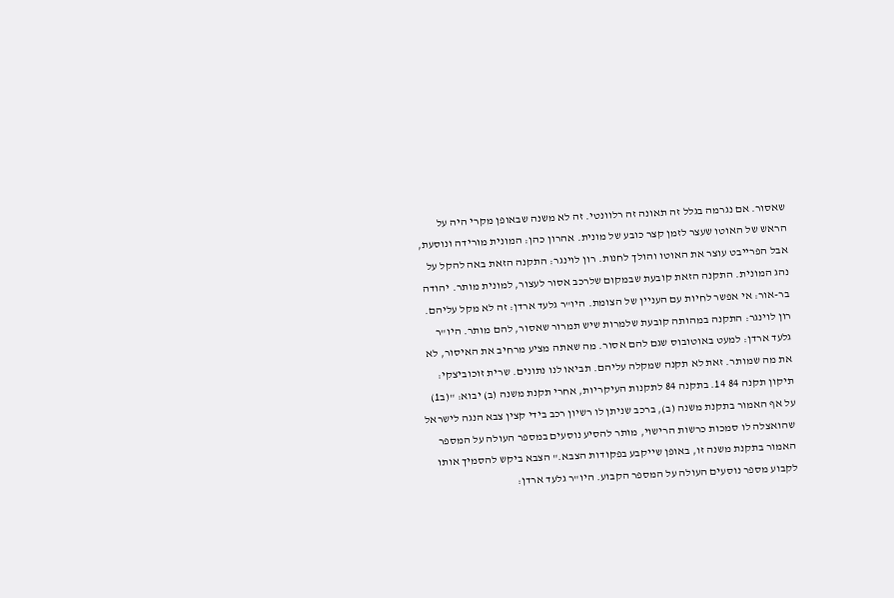שאסור. אם נגרמה בגלל זה תאונה זה רלוונטי. זה לא משנה שבאופן מקרי היה על הראש של האוטו שעצר לזמן קצר כובע של מונית. אהרון כהן: המונית מורידה ונוסעת, אבל הפרייבט עוצר את האוטו והולך לחנות. רון לוינגר: התקנה הזאת באה להקל על נהג המונית. התקנה הזאת קובעת שבמקום שלרכב אסור לעצור, למונית מותר. יהודה בר-אור: אי אפשר לחיות עם העניין של הצומת. היו"ר גלעד ארדן: זה לא מקל עליהם. רון לוינגר: התקנה במהותה קובעת שלמרות שיש תמרור שאסור, להם מותר. היו"ר גלעד ארדן: למעט באוטובוס שגם להם אסור. מה שאתה מציע מרחיב את האיסור, לא את מה שמותר. זאת לא תקנה שמקלה עליהם. תביאו לנו נתונים. שרית זוכוביצקי: תיקון תקנה 84 14. בתקנה 84 לתקנות העיקריות, אחרי תקנת משנה (ב) יבוא: "(ב1) על אף האמור בתקנת משנה (ב), ברכב שניתן לו רשיון רכב בידי קצין צבא הנגה לישראל שהואצלה לו סמכות כרשות הרישוי, מותר להסיע נוסעים במספר העולה על המספר האמור בתקנת משנה זו, באופן שייקבע בפקודות הצבא." הצבא ביקש להסמיך אותו לקבוע מספר נוסעים העולה על המספר הקבוע. היו"ר גלעד ארדן: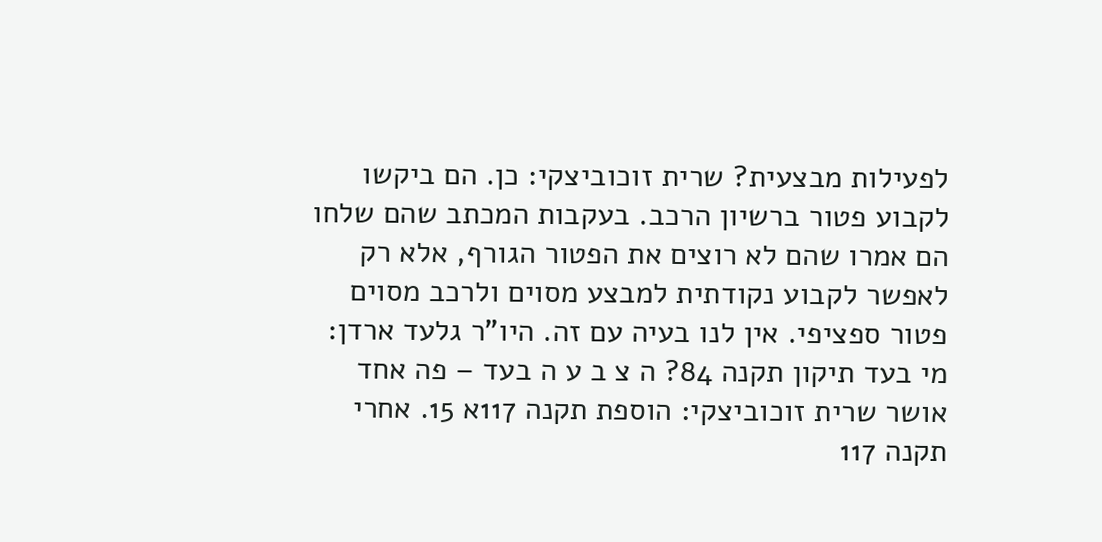לפעילות מבצעית? שרית זוכוביצקי: כן. הם ביקשו לקבוע פטור ברשיון הרכב. בעקבות המכתב שהם שלחו הם אמרו שהם לא רוצים את הפטור הגורף, אלא רק לאפשר לקבוע נקודתית למבצע מסוים ולרכב מסוים פטור ספציפי. אין לנו בעיה עם זה. היו"ר גלעד ארדן: מי בעד תיקון תקנה 84? ה צ ב ע ה בעד – פה אחד אושר שרית זוכוביצקי: הוספת תקנה 117א 15. אחרי תקנה 117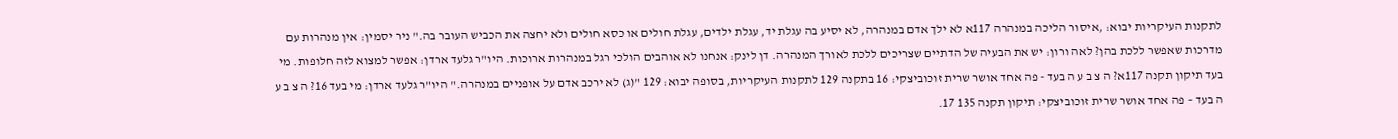לתקנות העיקריות יבוא: ,איסור הליכה במנהרה 117א לא ילך אדם במנהרה, לא יסיע בה עגלת יד, עגלת ילדים, עגלת חולים או כסא חולים ולא יחצה את הכביש העובר בה." ניר יסמין: אין מנהרות עם מדרכות שאפשר ללכת בהן? לאה ורון: יש את הבעיה של הדתיים שצריכים ללכת לאורך המנהרה. דן לינק: אנחנו לא אוהבים הולכי רגל במנהרות ארוכות. היו"ר גלעד ארדן: אפשר למצוא לזה חלופות. מי בעד תיקון תקנה 117א? ה צ ב ע ה בעד - פה אחד אושר שרית זוכוביצקי: 16 בתקנה 129 לתקנות העיקריות, בסופה יבוא: 129 "(ג) לא ירכב אדם על אופניים במנהרה." היו"ר גלעד ארדן: מי בעד 16? ה צ ב ע ה בעד – פה אחד אושר שרית זוכוביצקי: תיקון תקנה 135 17.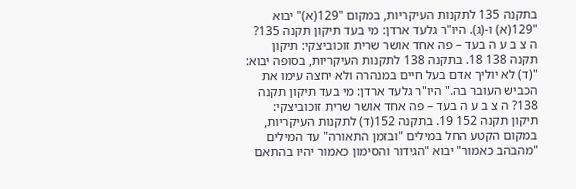בתקנה 135 לתקנות העיקריות, במקום "129(א)" יבוא "129(א) ו-(ג). היו"ר גלעד ארדן: מי בעד תיקון תקנה 135? ה צ ב ע ה בעד – פה אחד אושר שרית זוכוביצקי: תיקון תקנה 138 18. בתקנה 138 לתקנות העיקריות, בסופה יבוא: "(ד) לא יוליך אדם בעל חיים במנהרה ולא יחצה עימו את הכביש העובר בה." היו"ר גלעד ארדן: מי בעד תיקון תקנה 138? ה צ ב ע ה בעד – פה אחד אושר שרית זוכוביצקי: תיקון תקנה 152 19. בתקנה 152(ד) לתקנות העיקריות, במקום הקטע החל במילים "ובזמן התאורה" עד המילים "מהבהב כאמור" יבוא "הגידור והסימון כאמור יהיו בהתאם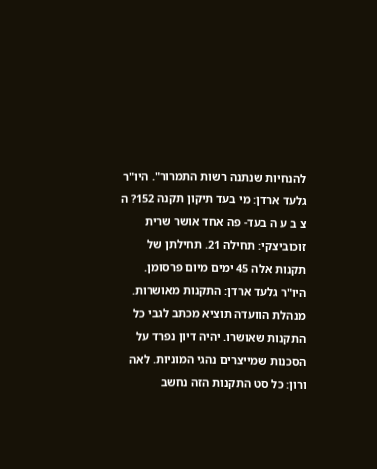להנחיות שנתנה רשות התמרור". היו"ר גלעד ארדן: מי בעד תיקון תקנה 152? ה צ ב ע ה בעד- פה אחד אושר שרית זוכוביצקי: תחילה 21. תחילתן של תקנות אלה 45 ימים מיום פרסומן. היו"ר גלעד ארדן: התקנות מאושרות. מנהלת הוועדה תוציא מכתב לגבי כל התקנות שאושרו. יהיה דיון נפרד על הסכנות שמייצרים נהגי המוניות. לאה ורון: כל סט התקנות הזה נחשב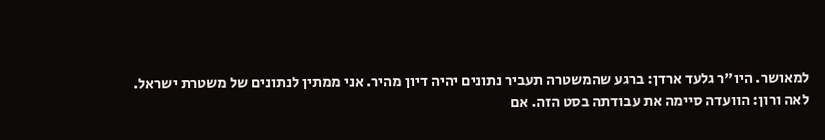למאושר. היו"ר גלעד ארדן: ברגע שהמשטרה תעביר נתונים יהיה דיון מהיר. אני ממתין לנתונים של משטרת ישראל. לאה ורון: הוועדה סיימה את עבודתה בסט הזה. אם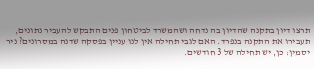תרצו דיון בתקנה שהדיון בה נדחה ושהמשרד לביטחון פנים התבקש להעביר נתונים, תעבירו את התקנה בנפרד. האם לגבי תחילה אין לנו עניין בפסקה שדנה במסרונים? ניר יסמין: כן, יש תחילה של 3 חודשים.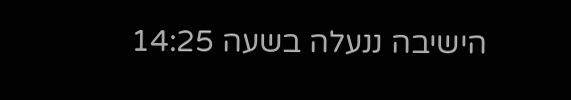הישיבה ננעלה בשעה 14:25